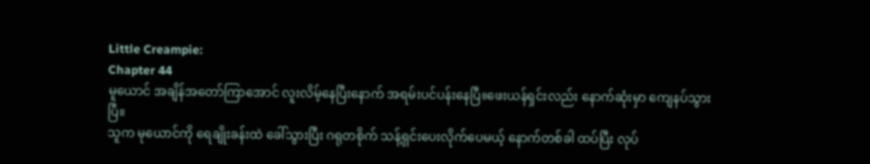Little Creampie:
Chapter 44
မူယောင် အချိန်အတော်ကြာအောင် လူးလိမ့်နေပြီးနောက် အရမ်းပင်ပန်းနေပြီ။ဖေးယန်ရှင်းလည်း နောက်ဆုံးမှာ ကျေနပ်သွားပြီ။
သူက မုယောင်ကို ရေချိုးခန်းထဲ ခေါ်သွားပြီး ဂရုတစိုက် သန့်ရှင်းပေးလိုက်ပေမယ့် နောက်တစ်ခါ ထပ်ပြီး လုပ်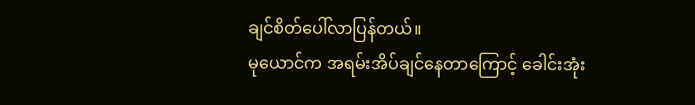ချင်စိတ်ပေါ်လာပြန်တယ်။
မုယောင်က အရမ်းအိပ်ချင်နေတာကြောင့် ခေါင်းအုံး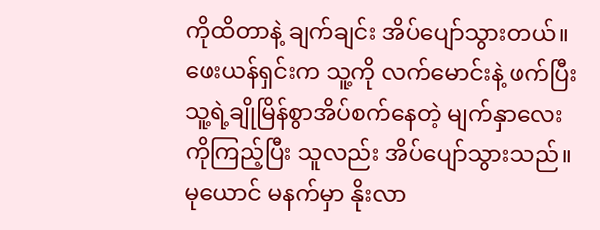ကိုထိတာနဲ့ ချက်ချင်း အိပ်ပျော်သွားတယ်။ ဖေးယန်ရှင်းက သူ့ကို လက်မောင်းနဲ့ ဖက်ပြီး သူ့ရဲ့ချိုမြိန်စွာအိပ်စက်နေတဲ့ မျက်နှာလေးကိုကြည့်ပြီး သူလည်း အိပ်ပျော်သွားသည်။
မုယောင် မနက်မှာ နိုးလာ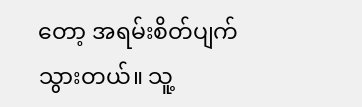တော့ အရမ်းစိတ်ပျက်သွားတယ်။ သူ့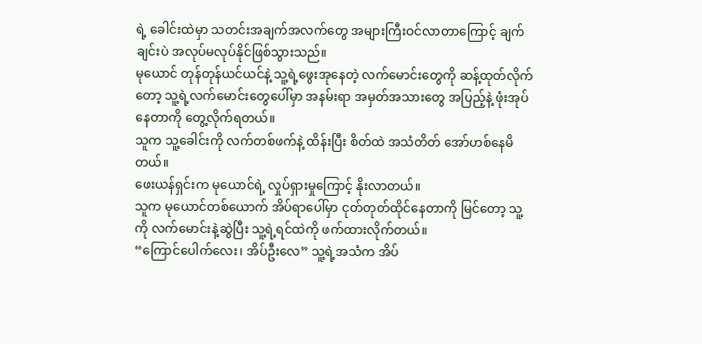ရဲ့ ခေါင်းထဲမှာ သတင်းအချက်အလက်တွေ အများကြီးဝင်လာတာကြောင့် ချက်ချင်းပဲ အလုပ်မလုပ်နိုင်ဖြစ်သွားသည်။
မုယောင် တုန်တုန်ယင်ယင်နဲ့ သူ့ရဲ့ဖွေးအုနေတဲ့ လက်မောင်းတွေကို ဆန့်ထုတ်လိုက်တော့ သူ့ရဲ့လက်မောင်းတွေပေါ်မှာ အနမ်းရာ အမှတ်အသားတွေ အပြည့်နဲ့ ဖုံးအုပ်နေတာကို တွေ့လိုက်ရတယ်။
သူက သူ့ခေါင်းကို လက်တစ်ဖက်နဲ့ ထိန်းပြီး စိတ်ထဲ အသံတိတ် အော်ဟစ်နေမိတယ်။
ဖေးယန်ရှင်းက မုယောင်ရဲ့ လှုပ်ရှားမှုကြောင့် နိုးလာတယ်။
သူက မုယောင်တစ်ယောက် အိပ်ရာပေါ်မှာ ငုတ်တုတ်ထိုင်နေတာကို မြင်တော့ သူ့ကို လက်မောင်းနဲ့ဆွဲပြီး သူ့ရဲ့ရင်ထဲကို ဖက်ထားလိုက်တယ်။
“ကြောင်ပေါက်လေး၊ အိပ်ဦးလေ” သူ့ရဲ့အသံက အိပ်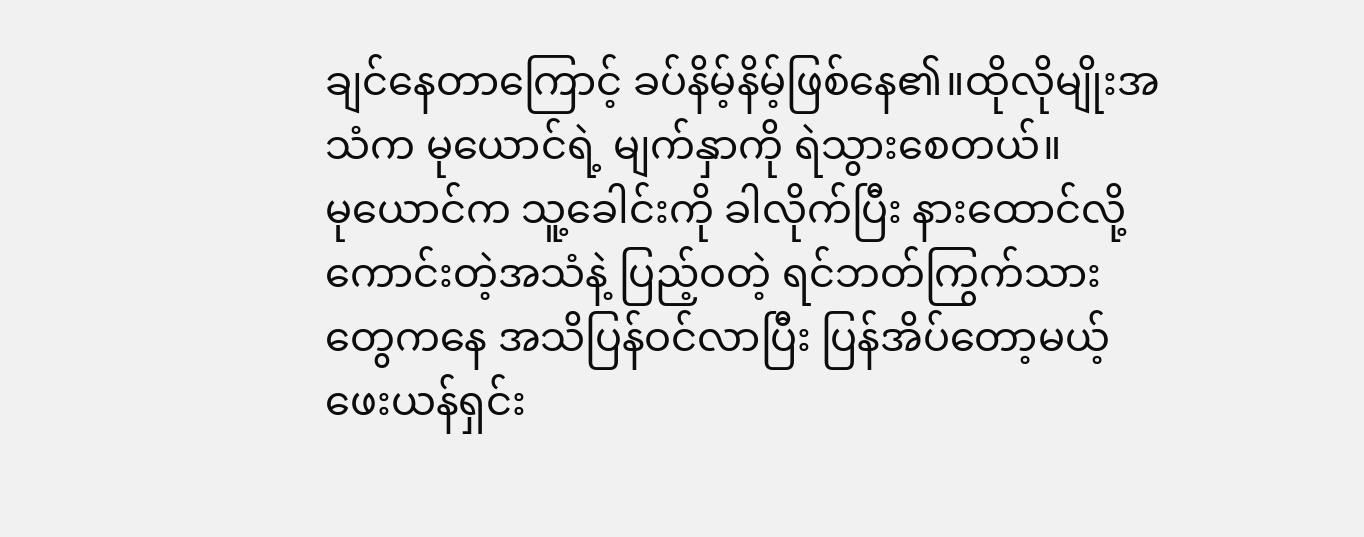ချင်နေတာကြောင့် ခပ်နိမ့်နိမ့်ဖြစ်နေ၏။ထိုလိုမျိုးအသံက မုယောင်ရဲ့ မျက်နှာကို ရဲသွားစေတယ်။
မုယောင်က သူ့ခေါင်းကို ခါလိုက်ပြီး နားထောင်လို့ကောင်းတဲ့အသံနဲ့ ပြည့်ဝတဲ့ ရင်ဘတ်ကြွက်သားတွေကနေ အသိပြန်ဝင်လာပြီး ပြန်အိပ်တော့မယ့် ဖေးယန်ရှင်း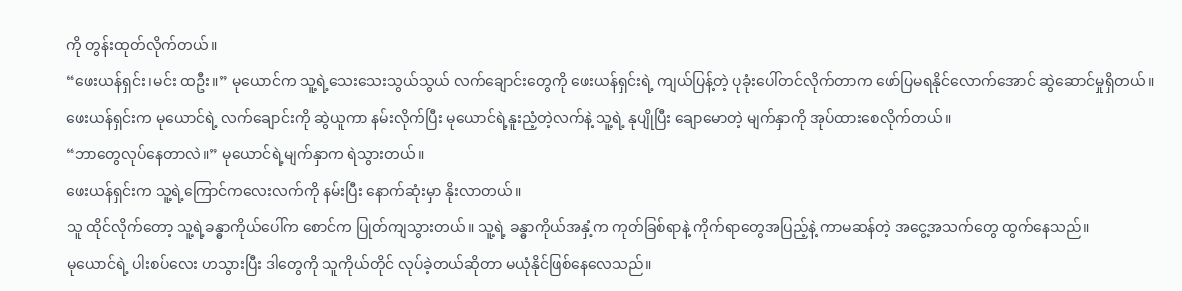ကို တွန်းထုတ်လိုက်တယ်။
“ဖေးယန်ရှင်း၊မင်း ထဦး။” မုယောင်က သူ့ရဲ့သေးသေးသွယ်သွယ် လက်ချောင်းတွေကို ဖေးယန်ရှင်းရဲ့ ကျယ်ပြန့်တဲ့ ပုခုံးပေါ်တင်လိုက်တာက ဖော်ပြမရနိုင်လောက်အောင် ဆွဲဆောင်မှုရှိတယ်။
ဖေးယန်ရှင်းက မုယောင်ရဲ့ လက်ချောင်းကို ဆွဲယူကာ နမ်းလိုက်ပြီး မုယောင်ရဲ့နူးညံ့တဲ့လက်နဲ့ သူ့ရဲ့ နုပျိုပြီး ချောမောတဲ့ မျက်နှာကို အုပ်ထားစေလိုက်တယ်။
“ဘာတွေလုပ်နေတာလဲ။” မုယောင်ရဲ့မျက်နှာက ရဲသွားတယ်။
ဖေးယန်ရှင်းက သူ့ရဲ့ကြောင်ကလေးလက်ကို နမ်းပြီး နောက်ဆုံးမှာ နိုးလာတယ်။
သူ ထိုင်လိုက်တော့ သူ့ရဲ့ခန္ဓာကိုယ်ပေါ်က စောင်က ပြုတ်ကျသွားတယ်။ သူ့ရဲ့ ခန္ဓာကိုယ်အနှံ့က ကုတ်ခြစ်ရာနဲ့ ကိုက်ရာတွေအပြည့်နဲ့ ကာမဆန်တဲ့ အငွေ့အသက်တွေ ထွက်နေသည်။
မုယောင်ရဲ့ ပါးစပ်လေး ဟသွားပြီး ဒါတွေကို သူကိုယ်တိုင် လုပ်ခဲ့တယ်ဆိုတာ မယုံနိုင်ဖြစ်နေလေသည်။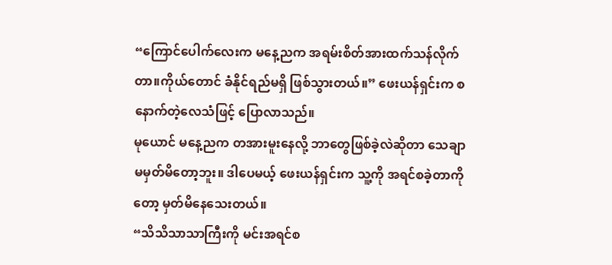“ကြောင်ပေါက်လေးက မနေ့ညက အရမ်းစိတ်အားထက်သန်လိုက်တာ။ကိုယ်တောင် ခံနိုင်ရည်မရှိ ဖြစ်သွားတယ်။” ဖေးယန်ရှင်းက စနောက်တဲ့လေသံဖြင့် ပြောလာသည်။
မုယောင် မနေ့ညက တအားမူးနေလို့ ဘာတွေဖြစ်ခဲ့လဲဆိုတာ သေချာမမှတ်မိတော့ဘူး။ ဒါပေမယ့် ဖေးယန်ရှင်းက သူ့ကို အရင်စခဲ့တာကိုတော့ မှတ်မိနေသေးတယ်။
“သိသိသာသာကြီးကို မင်းအရင်စ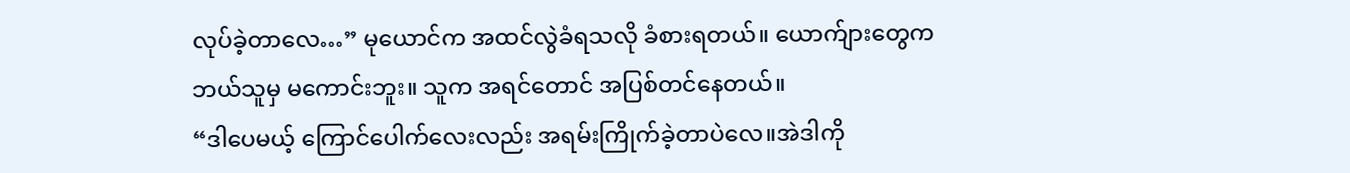လုပ်ခဲ့တာလေ…” မုယောင်က အထင်လွဲခံရသလို ခံစားရတယ်။ ယောက်ျားတွေက ဘယ်သူမှ မကောင်းဘူး။ သူက အရင်တောင် အပြစ်တင်နေတယ်။
“ဒါပေမယ့် ကြောင်ပေါက်လေးလည်း အရမ်းကြိုက်ခဲ့တာပဲလေ။အဲဒါကို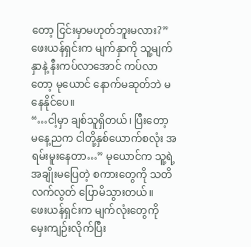တော့ ငြင်းမှာမဟုတ်ဘူးမလား?” ဖေးယန်ရှင်းက မျက်နှာကို သူ့မျက်နှာနဲ့ နီးကပ်လာအောင် ကပ်လာတော့ မုယောင် နောက်မဆုတ်ဘဲ မနေနိုင်ပေ။
“…ငါ့မှာ ချစ်သူရှိတယ်၊ ပြီးတော့ မနေ့ညက ငါတို့နှစ်ယောက်စလုံး အရမ်းမူးနေတာ…” မုယောင်က သူ့ရဲ့အချိုးမပြေတဲ့ စကားတွေကို သတိလက်လွတ် ပြောမိသွားတယ်။
ဖေးယန်ရှင်းက မျက်လုံးတွေကို မှေးကျဉ်းလိုက်ပြီး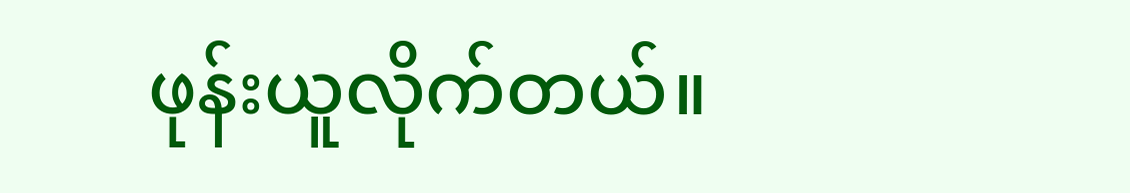ဖုန်းယူလိုက်တယ်။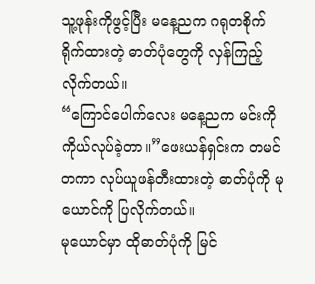သူ့ဖုန်းကိုဖွင့်ပြီး မနေ့ညက ဂရုတစိုက် ရိုက်ထားတဲ့ ဓာတ်ပုံတွေကို လှန်ကြည့်လိုက်တယ်။
“ကြောင်ပေါက်လေး မနေ့ညက မင်းကို ကိုယ်လုပ်ခဲ့တာ။”ဖေးယန်ရှင်းက တမင်တကာ လုပ်ယူဖန်တီးထားတဲ့ ဓာတ်ပုံကို မုယောင်ကို ပြလိုက်တယ်။
မုယောင်မှာ ထိုဓာတ်ပုံကို မြင်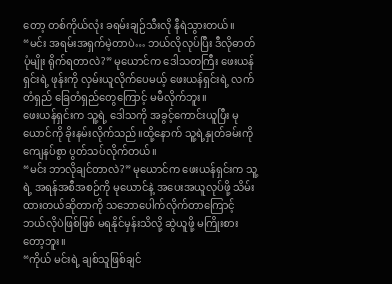တော့ တစ်ကိုယ်လုံး ခရမ်းချဉ်သီးလို နီရဲသွားတယ်။
“မင်း အရမ်းအရှက်မဲ့တာပဲ… ဘယ်လိုလုပ်ပြီး ဒီလိုဓာတ်ပုံမျိုး ရိုက်ရတာလဲ?” မုယောင်က ဒေါသတကြီး ဖေးယန်ရှင်းရဲ့ ဖုန်းကို လှမ်းယူလိုက်ပေမယ့် ဖေးယန်ရှင်းရဲ့ လက်တံရှည် ခြေတံရှည်တွေကြောင့် မမီလိုက်ဘူး။
ဖေးယန်ရှင်းက သူ့ရဲ့ ဒေါသကို အခွင့်ကောင်းယူပြီး မုယောင်ကို ခိုးနမ်းလိုက်သည်။ထို့နောက် သူ့ရဲ့နှုတ်ခမ်းကို ကျေနပ်စွာ ပွတ်သပ်လိုက်တယ်။
“မင်း ဘာလိုချင်တာလဲ?” မုယောင်က ဖေးယန်ရှင်းက သူ့ရဲ့ အရန်အစီအစဉ်ကို မုယောင်နဲ့ အပေးအယူလုပ်ဖို့ သိမ်းထားတယ်ဆိုတာကို သဘောပေါက်လိုက်တာကြောင့် ဘယ်လိုပဲဖြစ်ဖြစ် မရနိုင်မှန်းသိလို့ ဆွဲယူဖို့ မကြိုးစားတော့ဘူး။
“ကိုယ် မင်းရဲ့ ချစ်သူဖြစ်ချင်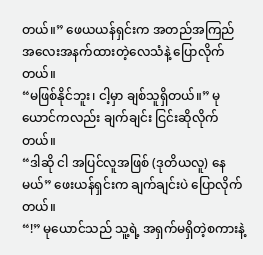တယ်။” ဖေယယန်ရှင်းက အတည်အကြည် အလေးအနက်ထားတဲ့လေသံနဲ့ ပြောလိုက်တယ်။
“မဖြစ်နိုင်ဘူး၊ ငါ့မှာ ချစ်သူရှိတယ်။” မုယောင်ကလည်း ချက်ချင်း ငြင်းဆိုလိုက်တယ်။
“ဒါဆို ငါ အပြင်လူအဖြစ် (ဒုတိယလူ) နေမယ်” ဖေးယန်ရှင်းက ချက်ချင်းပဲ ပြောလိုက်တယ်။
“!” မုယောင်သည် သူ့ရဲ့ အရှက်မရှိတဲ့စကားနဲ့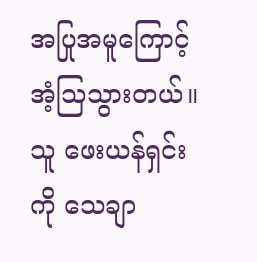အပြုအမူကြောင့် အံ့သြသွားတယ်။ သူ ဖေးယန်ရှင်းကို သေချာ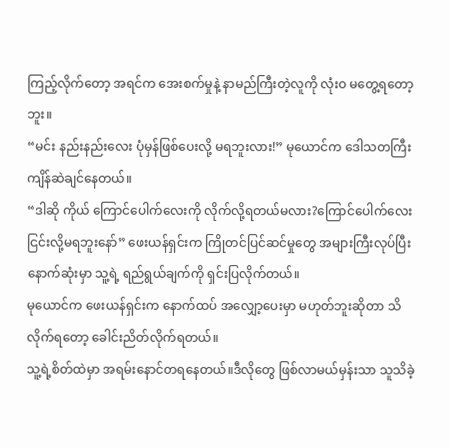ကြည့်လိုက်တော့ အရင်က အေးစက်မှုနဲ့ နာမည်ကြီးတဲ့လူကို လုံးဝ မတွေ့ရတော့ဘူး။
“မင်း နည်းနည်းလေး ပုံမှန်ဖြစ်ပေးလို့ မရဘူးလား!” မုယောင်က ဒေါသတကြီး ကျိန်ဆဲချင်နေတယ်။
“ဒါဆို ကိုယ် ကြောင်ပေါက်လေးကို လိုက်လို့ရတယ်မလား?ကြောင်ပေါက်လေး ငြင်းလို့မရဘူးနော်” ဖေးယန်ရှင်းက ကြိုတင်ပြင်ဆင်မှုတွေ အများကြီးလုပ်ပြီး နောက်ဆုံးမှာ သူ့ရဲ့ ရည်ရွယ်ချက်ကို ရှင်းပြလိုက်တယ်။
မုယောင်က ဖေးယန်ရှင်းက နောက်ထပ် အလျှော့ပေးမှာ မဟုတ်ဘူးဆိုတာ သိလိုက်ရတော့ ခေါင်းညိတ်လိုက်ရတယ်။
သူ့ရဲ့စိတ်ထဲမှာ အရမ်းနောင်တရနေတယ်။ဒီလိုတွေ ဖြစ်လာမယ်မှန်းသာ သူသိခဲ့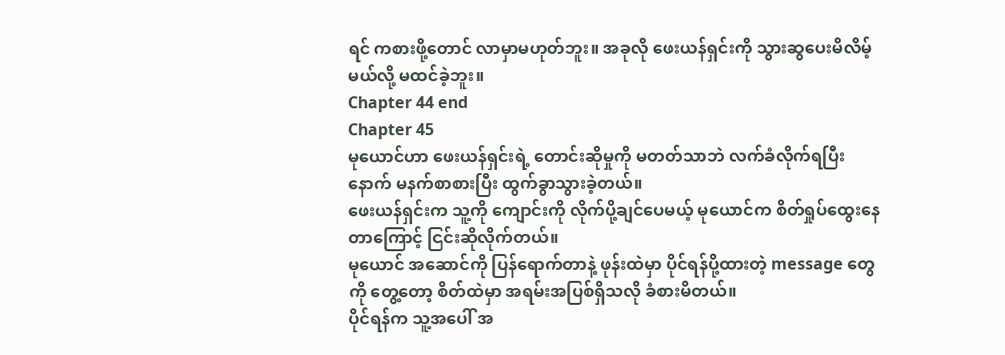ရင် ကစားဖို့တောင် လာမှာမဟုတ်ဘူး။ အခုလို ဖေးယန်ရှင်းကို သွားဆွပေးမိလိမ့်မယ်လို့ မထင်ခဲ့ဘူး။
Chapter 44 end
Chapter 45
မုယောင်ဟာ ဖေးယန်ရှင်းရဲ့ တောင်းဆိုမှုကို မတတ်သာဘဲ လက်ခံလိုက်ရပြီးနောက် မနက်စာစားပြီး ထွက်ခွာသွားခဲ့တယ်။
ဖေးယန်ရှင်းက သူ့ကို ကျောင်းကို လိုက်ပို့ချင်ပေမယ့် မုယောင်က စိတ်ရှုပ်ထွေးနေတာကြောင့် ငြင်းဆိုလိုက်တယ်။
မုယောင် အဆောင်ကို ပြန်ရောက်တာနဲ့ ဖုန်းထဲမှာ ပိုင်ရန်ပို့ထားတဲ့ message တွေကို တွေ့တော့ စိတ်ထဲမှာ အရမ်းအပြစ်ရှိသလို ခံစားမိတယ်။
ပိုင်ရန်က သူ့အပေါ် အ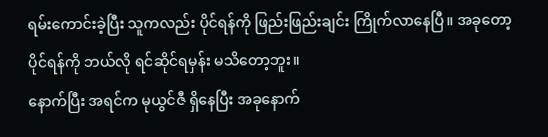ရမ်းကောင်းခဲ့ပြီး သူကလည်း ပိုင်ရန်ကို ဖြည်းဖြည်းချင်း ကြိုက်လာနေပြီ။ အခုတော့ ပိုင်ရန်ကို ဘယ်လို ရင်ဆိုင်ရမှန်း မသိတော့ဘူး။
နောက်ပြီး အရင်က မုယွင်ဇီ ရှိနေပြီး အခုနောက်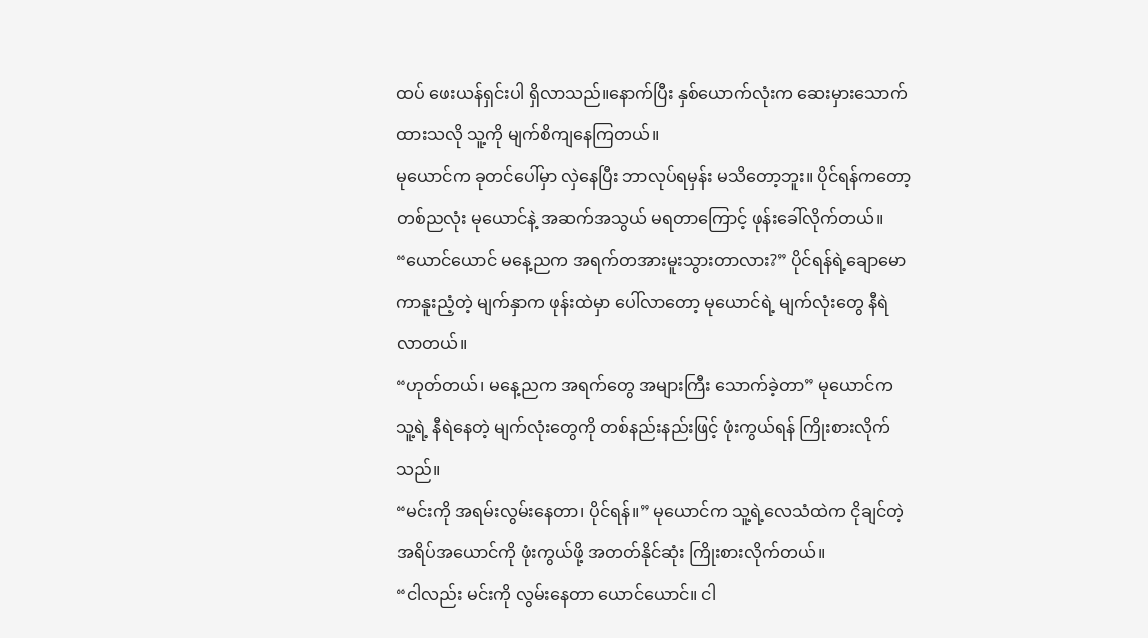ထပ် ဖေးယန်ရှင်းပါ ရှိလာသည်။နောက်ပြီး နှစ်ယောက်လုံးက ဆေးမှားသောက်ထားသလို သူ့ကို မျက်စိကျနေကြတယ်။
မုယောင်က ခုတင်ပေါ်မှာ လှဲနေပြီး ဘာလုပ်ရမှန်း မသိတော့ဘူး။ ပိုင်ရန်ကတော့ တစ်ညလုံး မုယောင်နဲ့ အဆက်အသွယ် မရတာကြောင့် ဖုန်းခေါ်လိုက်တယ်။
“ယောင်ယောင် မနေ့ညက အရက်တအားမူးသွားတာလား?” ပိုင်ရန်ရဲ့ချောမောကာနူးညံ့တဲ့ မျက်နှာက ဖုန်းထဲမှာ ပေါ်လာတော့ မုယောင်ရဲ့ မျက်လုံးတွေ နီရဲလာတယ်။
“ဟုတ်တယ်၊ မနေ့ညက အရက်တွေ အများကြီး သောက်ခဲ့တာ” မုယောင်က သူ့ရဲ့ နီရဲနေတဲ့ မျက်လုံးတွေကို တစ်နည်းနည်းဖြင့် ဖုံးကွယ်ရန် ကြိုးစားလိုက်သည်။
“မင်းကို အရမ်းလွမ်းနေတာ၊ ပိုင်ရန်။” မုယောင်က သူ့ရဲ့လေသံထဲက ငိုချင်တဲ့ အရိပ်အယောင်ကို ဖုံးကွယ်ဖို့ အတတ်နိုင်ဆုံး ကြိုးစားလိုက်တယ်။
“ငါလည်း မင်းကို လွမ်းနေတာ ယောင်ယောင်။ ငါ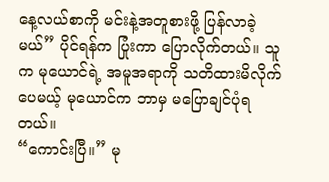နေ့လယ်စာကို မင်းနဲ့အတူစားဖို့ ပြန်လာခဲ့မယ်” ပိုင်ရန်က ပြုံးကာ ပြောလိုက်တယ်။ သူက မုယောင်ရဲ့ အမူအရာကို သတိထားမိလိုက်ပေမယ့် မုယောင်က ဘာမှ မပြောချင်ပုံရတယ်။
“ကောင်းပြီ။” မု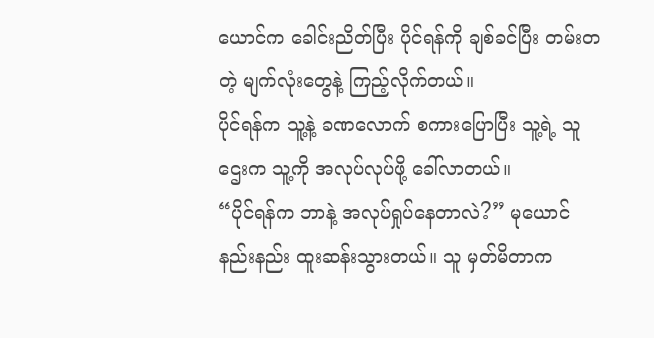ယောင်က ခေါင်းညိတ်ပြီး ပိုင်ရန်ကို ချစ်ခင်ပြီး တမ်းတတဲ့ မျက်လုံးတွေနဲ့ ကြည့်လိုက်တယ်။
ပိုင်ရန်က သူ့နဲ့ ခဏလောက် စကားပြောပြီး သူ့ရဲ့ သူဌေးက သူ့ကို အလုပ်လုပ်ဖို့ ခေါ်လာတယ်။
“ပိုင်ရန်က ဘာနဲ့ အလုပ်ရှုပ်နေတာလဲ?” မုယောင် နည်းနည်း ထူးဆန်းသွားတယ်။ သူ မှတ်မိတာက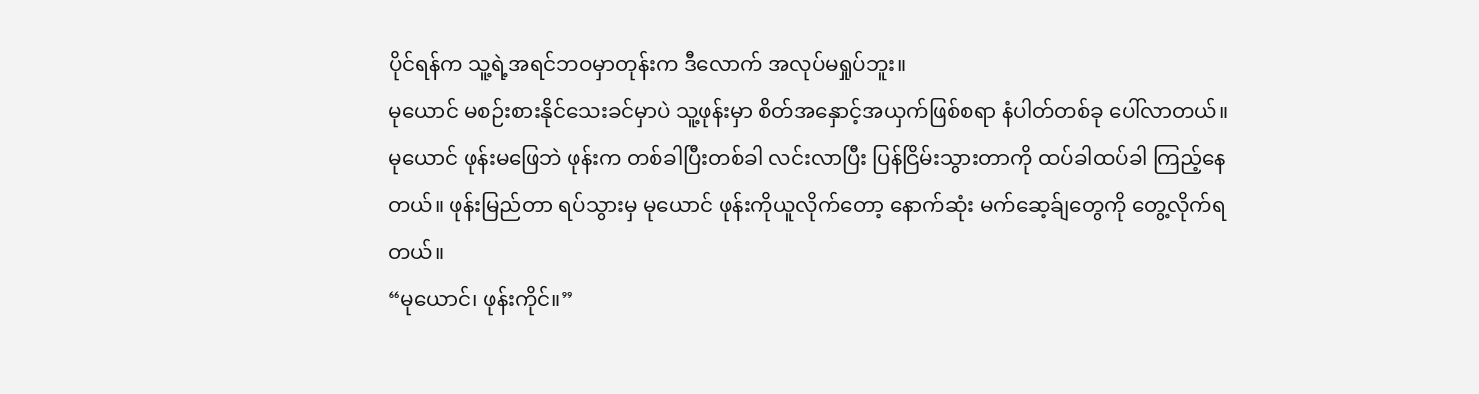ပိုင်ရန်က သူ့ရဲ့အရင်ဘဝမှာတုန်းက ဒီလောက် အလုပ်မရှုပ်ဘူး။
မုယောင် မစဉ်းစားနိုင်သေးခင်မှာပဲ သူ့ဖုန်းမှာ စိတ်အနှောင့်အယှက်ဖြစ်စရာ နံပါတ်တစ်ခု ပေါ်လာတယ်။
မုယောင် ဖုန်းမဖြေဘဲ ဖုန်းက တစ်ခါပြီးတစ်ခါ လင်းလာပြီး ပြန်ငြိမ်းသွားတာကို ထပ်ခါထပ်ခါ ကြည့်နေတယ်။ ဖုန်းမြည်တာ ရပ်သွားမှ မုယောင် ဖုန်းကိုယူလိုက်တော့ နောက်ဆုံး မက်ဆေ့ခ်ျတွေကို တွေ့လိုက်ရတယ်။
“မုယောင်၊ ဖုန်းကိုင်။”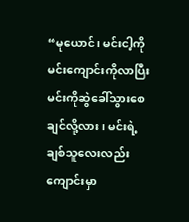“မုယောင်၊ မင်းငါ့ကို မင်းကျောင်းကိုလာပြီး မင်းကိုဆွဲခေါ်သွားစေချင်လို့လား၊ မင်းရဲ့ချစ်သူလေးလည်း ကျောင်းမှာ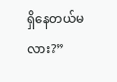ရှိနေတယ်မလား?”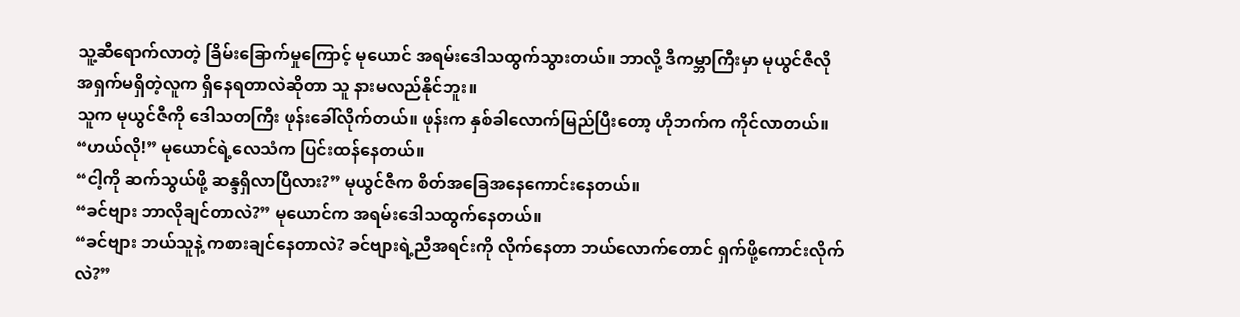သူ့ဆီရောက်လာတဲ့ ခြိမ်းခြောက်မှုကြောင့် မုယောင် အရမ်းဒေါသထွက်သွားတယ်။ ဘာလို့ ဒီကမ္ဘာကြီးမှာ မုယွင်ဇီလို အရှက်မရှိတဲ့လူက ရှိနေရတာလဲဆိုတာ သူ နားမလည်နိုင်ဘူး။
သူက မုယွင်ဇီကို ဒေါသတကြီး ဖုန်းခေါ်လိုက်တယ်။ ဖုန်းက နှစ်ခါလောက်မြည်ပြီးတော့ ဟိုဘက်က ကိုင်လာတယ်။
“ဟယ်လို!” မုယောင်ရဲ့လေသံက ပြင်းထန်နေတယ်။
“ငါ့ကို ဆက်သွယ်ဖို့ ဆန္ဒရှိလာပြီလား?” မုယွင်ဇီက စိတ်အခြေအနေကောင်းနေတယ်။
“ခင်ဗျား ဘာလိုချင်တာလဲ?” မုယောင်က အရမ်းဒေါသထွက်နေတယ်။
“ခင်ဗျား ဘယ်သူနဲ့ ကစားချင်နေတာလဲ? ခင်ဗျားရဲ့ညီအရင်းကို လိုက်နေတာ ဘယ်လောက်တောင် ရှက်ဖို့ကောင်းလိုက်လဲ?”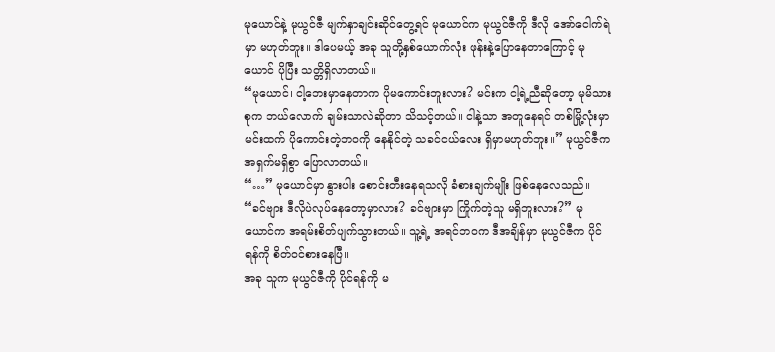မုယောင်နဲ့ မုယွင်ဇီ မျက်နှာချင်းဆိုင်တွေ့ရင် မုယောင်က မုယွင်ဇီကို ဒီလို အော်ငေါက်ရဲမှာ မဟုတ်ဘူး။ ဒါပေမယ့် အခု သူတို့နှစ်ယောက်လုံး ဖုန်းနဲ့ပြောနေတာကြောင့် မုယောင် ပိုပြီး သတ္တိရှိလာတယ်။
“မုယောင်၊ ငါ့ဘေးမှာနေတာက ပိုမကောင်းဘူးလား? မင်းက ငါ့ရဲ့ညီဆိုတော့ မုမိသားစုက ဘယ်လောက် ချမ်းသာလဲဆိုတာ သိသင့်တယ်။ ငါနဲ့သာ အတူနေရင် တစ်မြို့လုံးမှာ မင်းထက် ပိုကောင်းတဲ့ဘဝကို နေနိုင်တဲ့ သခင်ငယ်လေး ရှိမှာမဟုတ်ဘူး။” မုယွင်ဇီက အရှက်မရှိစွာ ပြောလာတယ်။
“…” မုယောင်မှာ နွားပါး စောင်းတီးနေရသလို ခံစားချက်မျိုး ဖြစ်နေလေသည်။
“ခင်ဗျား ဒီလိုပဲလုပ်နေတော့မှာလား? ခင်ဗျားမှာ ကြိုက်တဲ့သူ မရှိဘူးလား?” မုယောင်က အရမ်းစိတ်ပျက်သွားတယ်။ သူ့ရဲ့ အရင်ဘဝက ဒီအချိန်မှာ မုယွင်ဇီက ပိုင်ရန်ကို စိတ်ဝင်စားနေပြီ။
အခု သူက မုယွင်ဇီကို ပိုင်ရန်ကို မ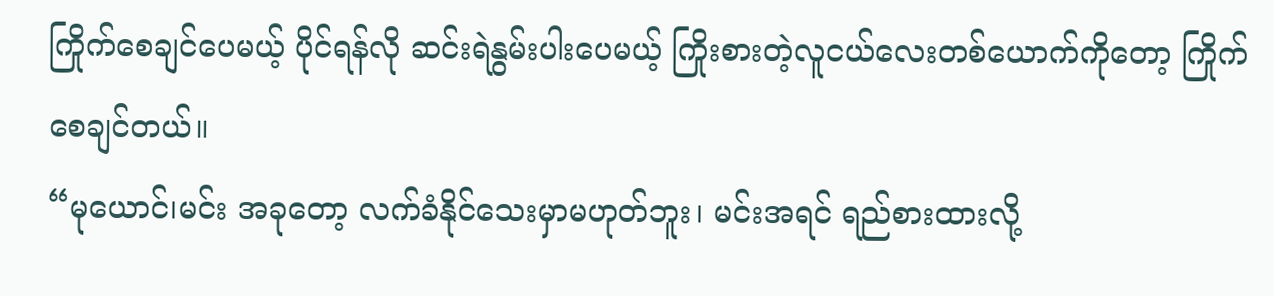ကြိုက်စေချင်ပေမယ့် ပိုင်ရန်လို ဆင်းရဲနွမ်းပါးပေမယ့် ကြိုးစားတဲ့လူငယ်လေးတစ်ယောက်ကိုတော့ ကြိုက်စေချင်တယ်။
“မုယောင်၊မင်း အခုတော့ လက်ခံနိုင်သေးမှာမဟုတ်ဘူး၊ မင်းအရင် ရည်စားထားလို့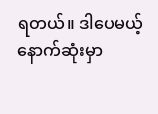ရတယ်။ ဒါပေမယ့် နောက်ဆုံးမှာ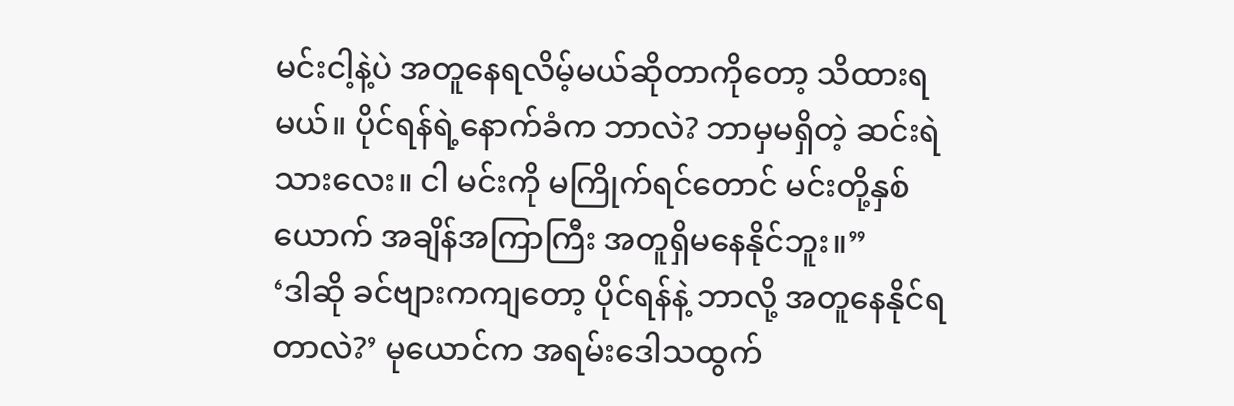မင်းငါ့နဲ့ပဲ အတူနေရလိမ့်မယ်ဆိုတာကိုတော့ သိထားရမယ်။ ပိုင်ရန်ရဲ့နောက်ခံက ဘာလဲ? ဘာမှမရှိတဲ့ ဆင်းရဲသားလေး။ ငါ မင်းကို မကြိုက်ရင်တောင် မင်းတို့နှစ်ယောက် အချိန်အကြာကြီး အတူရှိမနေနိုင်ဘူး။”
‘ဒါဆို ခင်ဗျားကကျတော့ ပိုင်ရန်နဲ့ ဘာလို့ အတူနေနိုင်ရတာလဲ?’ မုယောင်က အရမ်းဒေါသထွက်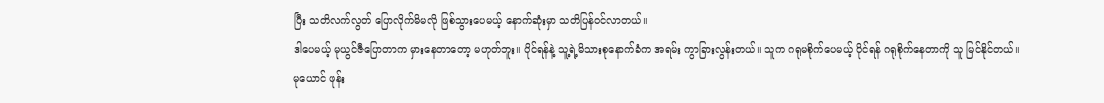ပြီး သတိလက်လွတ် ပြောလိုက်မိမလို ဖြစ်သွားပေမယ့် နောက်ဆုံးမှာ သတိပြန်ဝင်လာတယ်။
ဒါပေမယ့် မုယွင်ဇီပြောတာက မှားနေတာတော့ မဟုတ်ဘူး။ ပိုင်ရန်နဲ့ သူ့ရဲ့မိသားစုနောက်ခံက အရမ်း ကွာခြားလွန်းတယ်။ သူက ဂရုမစိုက်ပေမယ့် ပိုင်ရန် ဂရုစိုက်နေတာကို သူ မြင်နိုင်တယ်။
မုယောင် ဖုန်း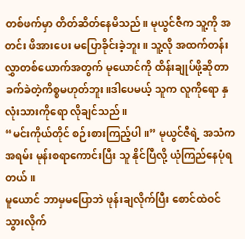တစ်ဖက်မှာ တိတ်ဆိတ်နေမိသည်။ မုယွင်ဇီက သူ့ကို အတင်း ဖိအားပေး မပြောခိုင်းခဲ့ဘူး။ သူ့လို အထက်တန်းလွှာတစ်ယောက်အတွက် မုယောင်ကို ထိန်းချုပ်ဖို့ဆိုတာ ခက်ခဲတဲ့ကိစ္စမဟုတ်ဘူး။ဒါပေမယ့် သူက လူကိုရော နှလုံးသားကိုရော လိုချင်သည်။
“မင်းကိုယ်တိုင် စဉ်းစားကြည့်ပါ။” မုယွင်ဇီရဲ့ အသံက အရမ်း မုန်းစရာကောင်းပြီး သူ နိုင်ပြီလို့ ယုံကြည်နေပုံရတယ်။
မူယောင် ဘာမှမပြောဘဲ ဖုန်းချလိုက်ပြီး စောင်ထဲဝင်သွားလိုက်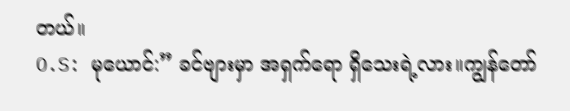တယ်။
O.S: မုယောင်:” ခင်ဗျားမှာ အရှက်ရော ရှိသေးရဲ့လား။ကျွန်တော်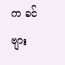က ခင်ဗျား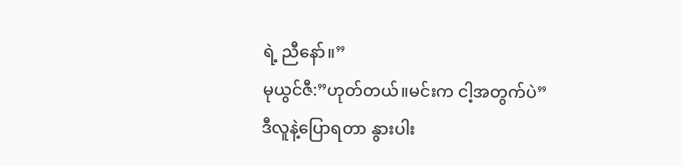ရဲ့ ညီနော်။”
မုယွင်ဇီ:”ဟုတ်တယ်။မင်းက ငါ့အတွက်ပဲ”
ဒီလူနဲ့ပြောရတာ နွားပါး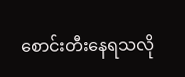စောင်းတီးနေရသလို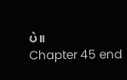ပဲ။
Chapter 45 end